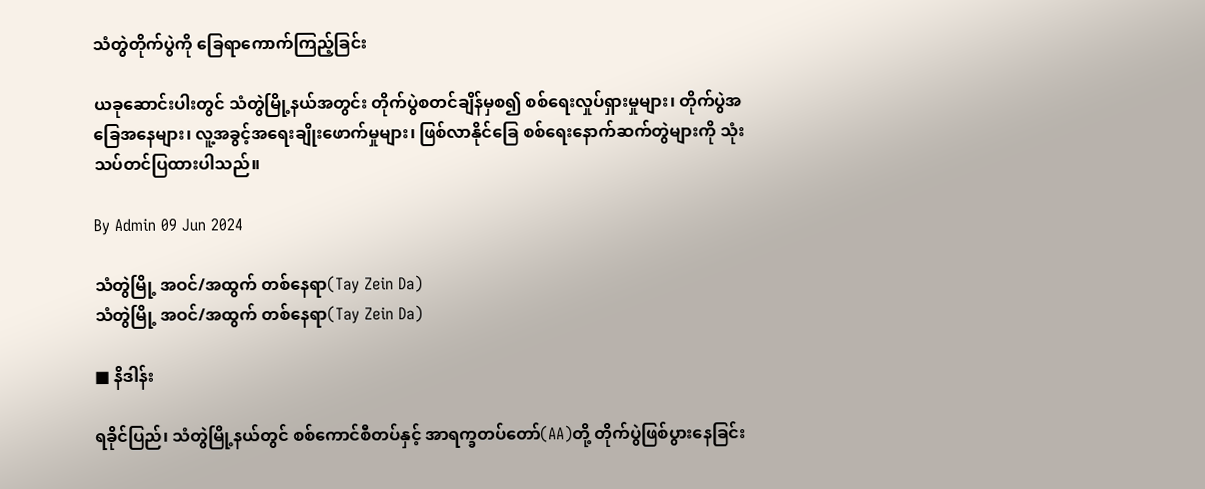သံတွဲတိုက်ပွဲကို ခြေရာကောက်ကြည့်ခြင်း

ယခုဆောင်းပါးတွင် သံတွဲမြို့နယ်အတွင်း တိုက်ပွဲစတင်ချိန်မှစ၍ စစ်ရေးလှုပ်ရှားမှုများ၊ တိုက်ပွဲအခြေအနေများ၊ လူ့အခွင့်အရေးချိုးဖောက်မှုများ၊ ဖြစ်လာနိုင်ခြေ စစ်ရေးနောက်ဆက်တွဲများကို သုံးသပ်တင်ပြထားပါသည်။

By Admin 09 Jun 2024

သံတွဲမြို့ အဝင်/အထွက် တစ်နေရာ(Tay Zein Da)
သံတွဲမြို့ အဝင်/အထွက် တစ်နေရာ(Tay Zein Da)

■ နိဒါန်း

ရခိုင်ပြည်၊ သံတွဲမြို့နယ်တွင် စစ်ကောင်စီတပ်နှင့် အာရက္ခတပ်တော်(AA)တို့ တိုက်ပွဲဖြစ်ပွားနေခြင်း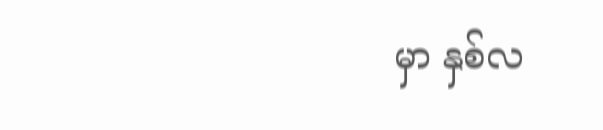မှာ နှစ်လ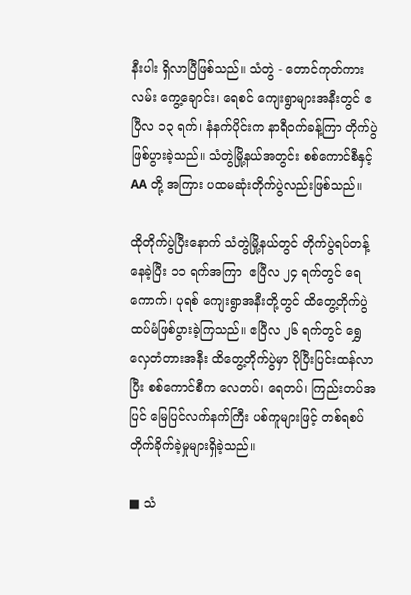နီးပါး ရှိလာပြီဖြစ်သည်။ သံတွဲ - တောင်ကုတ်ကားလမ်း ကွေ့ချောင်း၊ ရေစင် ကျေးရွာများအနီးတွင် ဧပြီလ ၁၃ ရက်၊ နံနက်ပိုင်းက နာရီဝက်ခန့်ကြာ တိုက်ပွဲဖြစ်ပွားခဲ့သည်။ သံတွဲမြို့နယ်အတွင်း စစ်ကောင်စီနှင့် AA တို့ အကြား ပထမဆုံးတိုက်ပွဲလည်းဖြစ်သည်။

ထိုတိုက်ပွဲပြီးနောက် သံတွဲမြို့နယ်တွင် တိုက်ပွဲရပ်တန့်နေခဲ့ပြီး ၁၁ ရက်အကြာ  ဧပြီလ ၂၄ ရက်တွင် ရေကောက်၊ ပုရစ် ကျေးရွာအနီးတို့တွင် ထိတွေ့တိုက်ပွဲ ထပ်မံဖြစ်ပွားခဲ့ကြသည်။ ဧပြီလ ၂၆ ရက်တွင် ရွှေလှေတံတားအနီး ထိတွေ့တိုက်ပွဲမှာ ပိုပြီးပြင်းထန်လာပြီး စစ်ကောင်စီက လေတပ်၊ ရေတပ်၊ ကြည်းတပ်အပြင် မြေပြင်လက်နက်ကြီး ပစ်ကူများဖြင့် တစ်ရစပ် တိုက်ခိုက်ခဲ့မှုများရှိခဲ့သည်။

■ သံ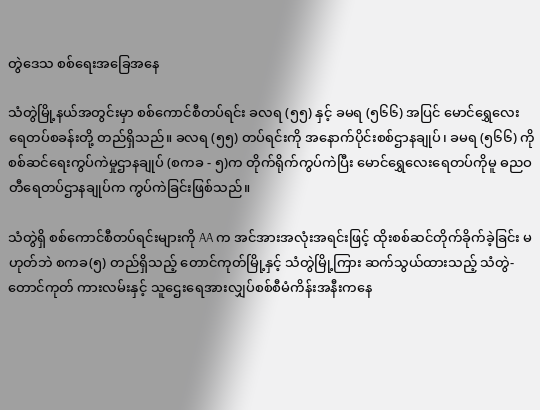တွဲဒေသ စစ်ရေးအခြေအနေ

သံတွဲမြို့နယ်အတွင်းမှာ စစ်ကောင်စီတပ်ရင်း ခလရ (၅၅) နှင့် ခမရ (၅၆၆) အပြင် မောင်ရွှေလေးရေတပ်စခန်းတို့ တည်ရှိသည်။ ခလရ (၅၅) တပ်ရင်းကို အနောက်ပိုင်းစစ်ဌာနချုပ်၊ ခမရ (၅၆၆) ကို စစ်ဆင်ရေးကွပ်ကဲမှုဌာနချုပ် (စကခ - ၅)က တိုက်ရိုက်ကွပ်ကဲပြီး မောင်ရွှေလေးရေတပ်ကိုမူ ဓညဝတီရေတပ်ဌာနချုပ်က ကွပ်ကဲခြင်းဖြစ်သည်။

သံတွဲရှိ စစ်ကောင်စီတပ်ရင်းများကို AA က အင်အားအလုံးအရင်းဖြင့် ထိုးစစ်ဆင်တိုက်ခိုက်ခဲ့ခြင်း မဟုတ်ဘဲ စကခ(၅) တည်ရှိသည့် တောင်ကုတ်မြို့နှင့် သံတွဲမြို့ကြား ဆက်သွယ်ထားသည့် သံတွဲ-တောင်ကုတ် ကားလမ်းနှင့် သူဌေးရေအားလျှပ်စစ်စီမံကိန်းအနီးကနေ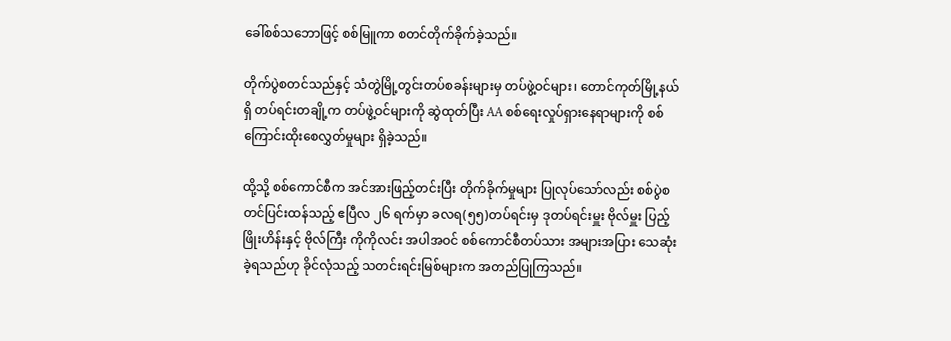ခေါ်စစ်သဘောဖြင့် စစ်မြူကာ စတင်တိုက်ခိုက်ခဲ့သည်။

တိုက်ပွဲစတင်သည်နှင့် သံတွဲမြို့တွင်းတပ်စခန်းများမှ တပ်ဖွဲ့ဝင်များ၊ တောင်ကုတ်မြို့နယ်ရှိ တပ်ရင်းတချို့က တပ်ဖွဲ့ဝင်များကို ဆွဲထုတ်ပြီး AA စစ်ရေးလှုပ်ရှားနေရာများကို စစ်ကြောင်းထိုးစေလွှတ်မှုများ ရှိခဲ့သည်။

ထို့သို့ စစ်ကောင်စီက အင်အားဖြည့်တင်းပြီး တိုက်ခိုက်မှုများ ပြုလုပ်သော်လည်း စစ်ပွဲစတင်ပြင်းထန်သည့် ဧပြီလ ၂၆ ရက်မှာ ခလရ(၅၅)တပ်ရင်းမှ ဒုတပ်ရင်းမှူး ဗိုလ်မှူး ပြည့်ဖြိုးဟိန်းနှင့် ဗိုလ်ကြီး ကိုကိုလင်း အပါအဝင် စစ်ကောင်စီတပ်သား အများအပြား သေဆုံးခဲ့ရသည်ဟု ခိုင်လုံသည့် သတင်းရင်းမြစ်များက အတည်ပြုကြသည်။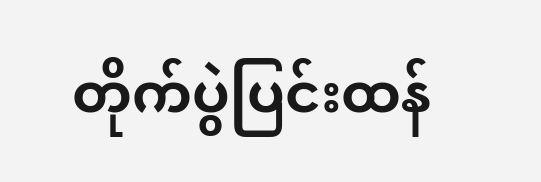တိုက်ပွဲပြင်းထန်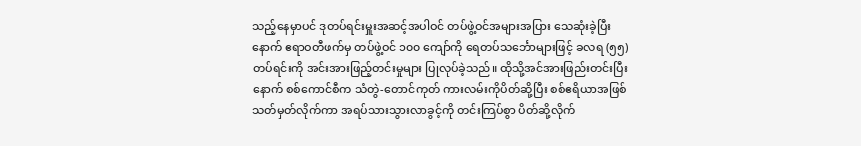သည့်နေမှာပင် ဒုတပ်ရင်းမှူးအဆင့်အပါဝင် တပ်ဖွဲ့ဝင်အများအပြား သေဆုံးခဲ့ပြီးနောက် ဧရာဝတီဖက်မှ တပ်ဖွဲ့ဝင် ၁၀၀ ကျော်ကို ရေတပ်သင်္ဘောများဖြင့် ခလရ (၅၅)တပ်ရင်းကို အင်းအားဖြည့်တင်းမှုများ ပြုလုပ်ခဲ့သည်။ ထိုသို့အင်အားဖြည်းတင်းပြီးနောက် စစ်ကောင်စီက သံတွဲ-တောင်ကုတ် ကားလမ်းကိုပိတ်ဆို့ပြီး စစ်ဧရိယာအဖြစ် သတ်မှတ်လိုက်ကာ အရပ်သားသွားလာခွင့်ကို တင်းကြပ်စွာ ပိတ်ဆို့လိုက်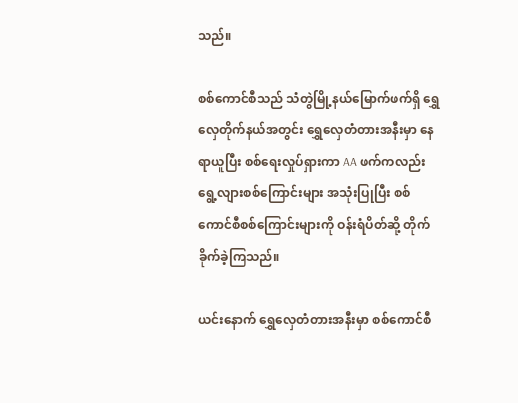သည်။

စစ်ကောင်စီသည် သံတွဲမြို့နယ်မြောက်ဖက်ရှိ ရွှေလှေတိုက်နယ်အတွင်း ရွှေလှေတံတားအနီးမှာ နေရာယူပြီး စစ်ရေးလှုပ်ရှားကာ AA ဖက်ကလည်း ရွေ့လျားစစ်ကြောင်းများ အသုံးပြုပြီး စစ်ကောင်စီစစ်ကြောင်းများကို ဝန်းရံပိတ်ဆို့ တိုက်ခိုက်ခဲ့ကြသည်။

ယင်းနောက် ရွှေလှေတံတားအနီးမှာ စစ်ကောင်စီ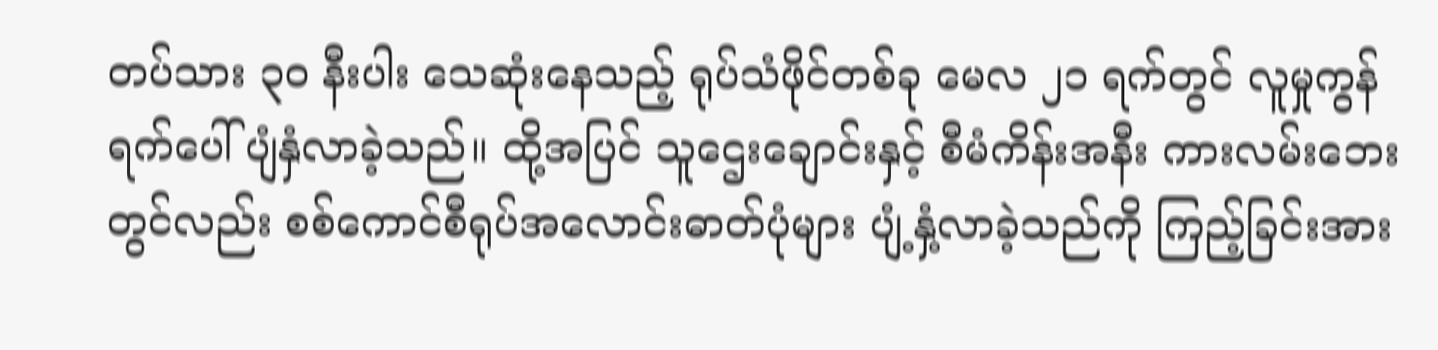တပ်သား ၃၀ နီးပါး သေဆုံးနေသည့် ရုပ်သံဖိုင်တစ်ခု မေလ ၂၁ ရက်တွင် လူမှုကွန်ရက်ပေါ်ပျံနှံလာခဲ့သည်။ ထို့အပြင် သူဌေးချောင်းနှင့် စီမံကိန်းအနီး ကားလမ်းဘေးတွင်လည်း စစ်ကောင်စီရုပ်အလောင်းဓာတ်ပုံများ ပျံ့နှံ့လာခဲ့သည်ကို ကြည့်ခြင်းအား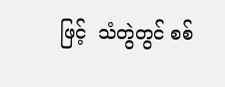ဖြင့်  သံတွဲတွင် စစ်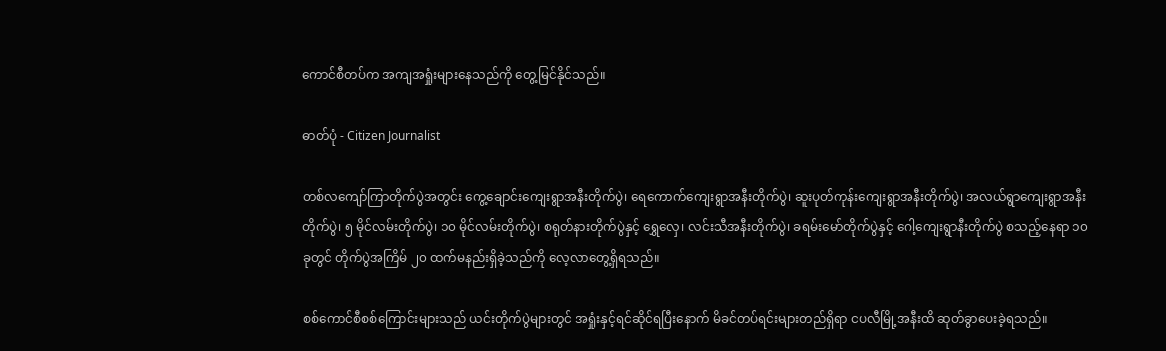ကောင်စီတပ်က အကျအရှုံးများနေသည်ကို တွေ့မြင်နိုင်သည်။

ဓာတ်ပုံ - Citizen Journalist

တစ်လကျော်ကြာတိုက်ပွဲအတွင်း ကွေ့ချောင်းကျေးရွာအနီးတိုက်ပွဲ၊ ရေကောက်ကျေးရွာအနီးတိုက်ပွဲ၊ ဆူးပုတ်ကုန်းကျေးရွာအနီးတိုက်ပွဲ၊ အလယ်ရွာကျေးရွာအနီးတိုက်ပွဲ၊ ၅ မိုင်လမ်းတိုက်ပွဲ၊ ၁၀ မိုင်လမ်းတိုက်ပွဲ၊ စရုတ်နားတိုက်ပွဲနှင့် ရွှေလှေ၊ လင်းသီအနီးတိုက်ပွဲ၊ ခရမ်းမော်တိုက်ပွဲနှင့် ဂေါ့ကျေးရွာနီးတိုက်ပွဲ စသည့်နေရာ ၁၀ ခုတွင် တိုက်ပွဲအကြိမ် ၂၀ ထက်မနည်းရှိခဲ့သည်ကို လေ့လာတွေ့ရှိရသည်။

စစ်ကောင်စီစစ်ကြောင်းများသည် ယင်းတိုက်ပွဲများတွင် အရှုံးနှင့်ရင်ဆိုင်ရပြီးနောက် မိခင်တပ်ရင်းများတည်ရှိရာ ငပလီမြို့အနီးထိ ဆုတ်ခွာပေးခဲ့ရသည်။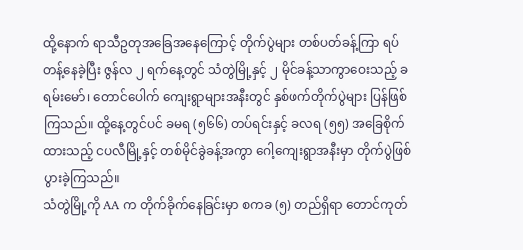ထို့နောက် ရာသီဥတုအခြေအနေကြောင့် တိုက်ပွဲများ တစ်ပတ်ခန့်ကြာ ရပ်တန့်နေခဲ့ပြီး ဇွန်လ ၂ ရက်နေ့တွင် သံတွဲမြို့နှင့် ၂ မိုင်ခန့်သာကွာဝေးသည့် ခရမ်းမော်၊ တောင်ပေါက် ကျေးရွာများအနီးတွင် နှစ်ဖက်တိုက်ပွဲများ ပြန်ဖြစ်ကြသည်။ ထို့နေ့တွင်ပင် ခမရ (၅၆၆) တပ်ရင်းနှင့် ခလရ (၅၅) အခြေစိုက်ထားသည့် ငပလီမြို့နှင့် တစ်မိုင်ခွဲခန့်အကွာ ဂေါ့ကျေးရွာအနီးမှာ တိုက်ပွဲဖြစ်ပွားခဲ့ကြသည်။
သံတွဲမြို့ကို AA က တိုက်ခိုက်နေခြင်းမှာ စကခ (၅) တည်ရှိရာ တောင်ကုတ်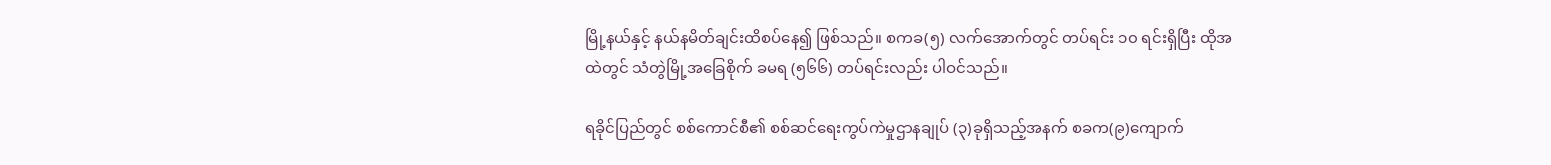မြို့နယ်နှင့် နယ်နမိတ်ချင်းထိစပ်နေ၍ ဖြစ်သည်။ စကခ(၅) လက်အောက်တွင် တပ်ရင်း ၁၀ ရင်းရှိပြီး ထိုအထဲတွင် သံတွဲမြို့အခြေစိုက် ခမရ (၅၆၆) တပ်ရင်းလည်း ပါဝင်သည်။

ရခိုင်ပြည်တွင် စစ်ကောင်စီ၏ စစ်ဆင်ရေးကွပ်ကဲမှုဌာနချုပ် (၃)ခုရှိသည့်အနက် စခက(၉)ကျောက်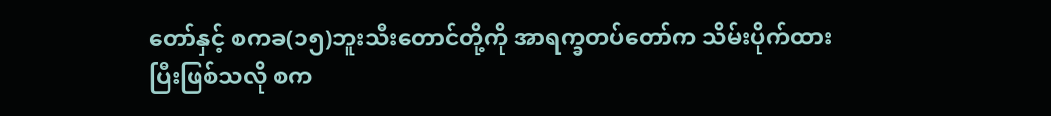တော်နှင့် စကခ(၁၅)ဘူးသီးတောင်တို့ကို အာရက္ခတပ်တော်က သိမ်းပိုက်ထားပြီးဖြစ်သလို စက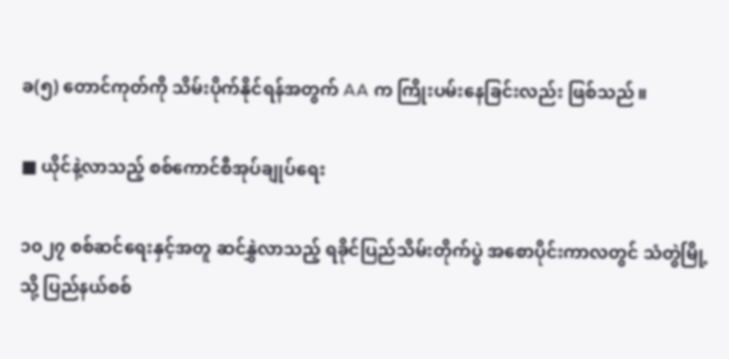ခ(၅) တောင်ကုတ်ကို သိမ်းပိုက်နိုင်ရန်အတွက် AA က ကြိုးပမ်းနေခြင်းလည်း ဖြစ်သည်။

■ ယိုင်နဲ့လာသည့် စစ်ကောင်စီအုပ်ချုပ်ရေး

၁၀၂၇ စစ်ဆင်ရေးနှင့်အတူ ဆင်နွှဲလာသည့် ရခိုင်ပြည်သိမ်းတိုက်ပွဲ အစောပိုင်းကာလတွင် သံတွဲမြို့သို့ ပြည်နယ်စစ်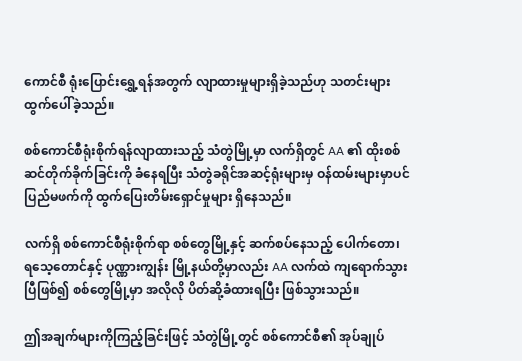ကောင်စီ ရုံးပြောင်းရွှေ့ရန်အတွက် လျာထားမှုများရှိခဲ့သည်ဟု သတင်းများ ထွက်ပေါ်ခဲ့သည်။

စစ်ကောင်စီရုံးစိုက်ရန်လျာထားသည့် သံတွဲမြို့မှာ လက်ရှိတွင် AA ၏ ထိုးစစ်ဆင်တိုက်ခိုက်ခြင်းကို ခံနေရပြီး သံတွဲခရိုင်အဆင့်ရုံးများမှ ဝန်ထမ်းများမှာပင် ပြည်မဖက်ကို ထွက်ပြေးတိမ်းရှောင်မှုများ ရှိနေသည်။

လက်ရှိ စစ်ကောင်စီရုံးစိုက်ရာ စစ်တွေမြို့နှင့် ဆက်စပ်နေသည့် ပေါက်တော၊ ရသေ့တောင်နှင့် ပုဏ္ဏားကျွန်း မြို့နယ်တို့မှာလည်း AA လက်ထဲ ကျရောက်သွားပြီဖြစ်၍ စစ်တွေမြို့မှာ အလိုလို ပိတ်ဆို့ခံထားရပြီး ဖြစ်သွားသည်။

ဤအချက်များကိုကြည့်ခြင်းဖြင့် သံတွဲမြို့တွင် စစ်ကောင်စီ၏ အုပ်ချုပ်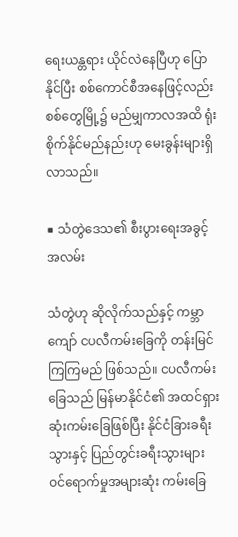ရေးယန္တရား ယိုင်လဲနေပြီဟု ပြောနိုင်ပြီး စစ်ကောင်စီအနေဖြင့်လည်း စစ်တွေမြို့၌ မည်မျှကာလအထိ ရုံးစိုက်နိုင်မည်နည်းဟု မေးခွန်းများရှိလာသည်။

■ သံတွဲဒေသ၏ စီးပွားရေးအခွင့်အလမ်း

သံတွဲဟု ဆိုလိုက်သည်နှင့် ကမ္ဘာကျော် ငပလီကမ်းခြေကို တန်းမြင်ကြကြမည် ဖြစ်သည်။ ငပလီကမ်းခြေသည် မြန်မာနိုင်ငံ၏ အထင်ရှားဆုံးကမ်းခြေဖြစ်ပြီး နိုင်ငံခြားခရီးသွားနှင့် ပြည်တွင်းခရီးသွားများ ဝင်ရောက်မှုအများဆုံး ကမ်းခြေ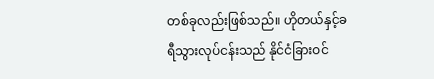တစ်ခုလည်းဖြစ်သည်။ ဟိုတယ်နှင့်ခရီသွားလုပ်ငန်းသည် နိုင်ငံခြားဝင်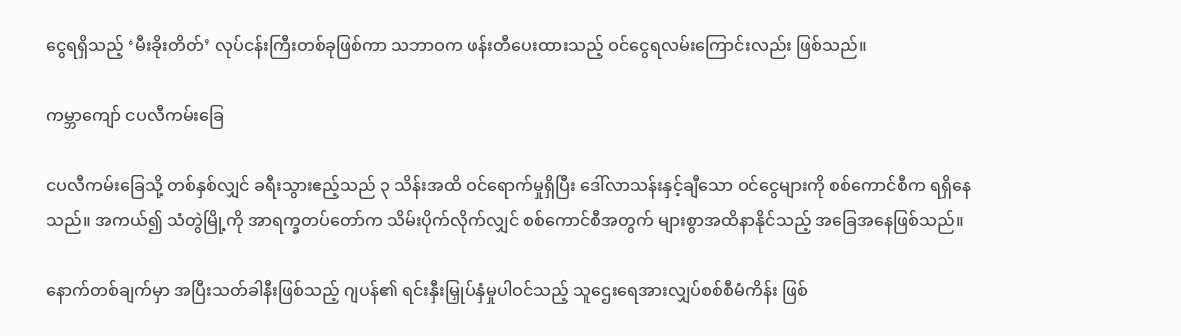ငွေရရှိသည့် ‘မီးခိုးတိတ်’ လုပ်ငန်းကြီးတစ်ခုဖြစ်ကာ သဘာဝက ဖန်းတီပေးထားသည့် ဝင်ငွေရလမ်းကြောင်းလည်း ဖြစ်သည်။

ကမ္ဘာကျော် ငပလီကမ်းခြေ

ငပလီကမ်းခြေသို့ တစ်နှစ်လျှင် ခရီးသွားဧည့်သည် ၃ သိန်းအထိ ဝင်ရောက်မှုရှိပြီး ဒေါ်လာသန်းနှင့်ချီသော ဝင်ငွေများကို စစ်ကောင်စီက ရရှိနေသည်။ အကယ်၍ သံတွဲမြို့ကို အာရက္ခတပ်တော်က သိမ်းပိုက်လိုက်လျှင် စစ်ကောင်စီအတွက် များစွာအထိနာနိုင်သည့် အခြေအနေဖြစ်သည်။

နောက်တစ်ချက်မှာ အပြီးသတ်ခါနီးဖြစ်သည့် ဂျပန်၏ ရင်းနှီးမြှုပ်နှံမှုပါဝင်သည့် သူဌေးရေအားလျှပ်စစ်စီမံကိန်း ဖြစ်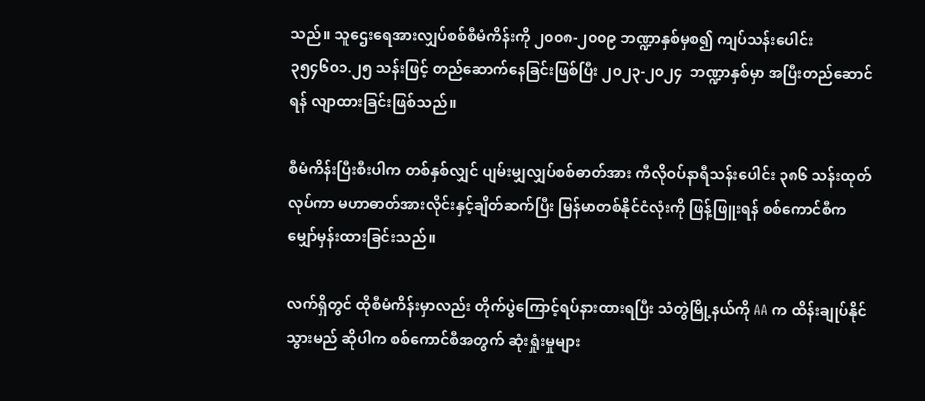သည်။ သူဌေးရေအားလျှပ်စစ်စီမံကိန်းကို ၂၀၀၈-၂၀၀၉ ဘဏ္ဍာနှစ်မှစ၍ ကျပ်သန်းပေါင်း ၃၅၄၆၀၁.၂၅ သန်းဖြင့် တည်ဆောက်နေခြင်းဖြစ်ပြီး ၂၀၂၃-၂၀၂၄  ဘဏ္ဍာနှစ်မှာ အပြီးတည်ဆောင်ရန် လျာထားခြင်းဖြစ်သည်။

စီမံကိန်းပြီးစီးပါက တစ်နှစ်လျှင် ပျမ်းမျှလျှပ်စစ်ဓာတ်အား ကီလိုဝပ်နာရီသန်းပေါင်း ၃၈၆ သန်းထုတ်လုပ်ကာ မဟာဓာတ်အားလိုင်းနှင့်ချိတ်ဆက်ပြီး မြန်မာတစ်နိုင်ငံလုံးကို ဖြန့်ဖြူးရန် စစ်ကောင်စီက မျှော်မှန်းထားခြင်းသည်။

လက်ရှိတွင် ထိုစီမံကိန်းမှာလည်း တိုက်ပွဲကြောင့်ရပ်နားထားရပြီး သံတွဲမြို့နယ်ကို AA က ထိန်းချုပ်နိုင်သွားမည် ဆိုပါက စစ်ကောင်စီအတွက် ဆုံးရှုံးမှုများ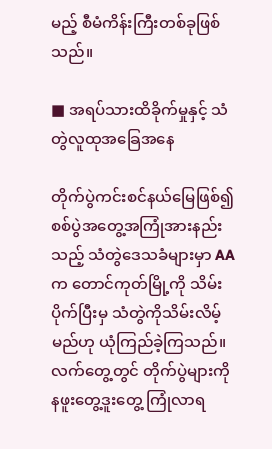မည့် စီမံကိန်းကြီးတစ်ခုဖြစ်သည်။

■ အရပ်သားထိခိုက်မှုနှင့် သံတွဲလူထုအခြေအနေ

တိုက်ပွဲကင်းစင်နယ်မြေဖြစ်၍ စစ်ပွဲအတွေ့အကြုံအားနည်းသည့် သံတွဲဒေသခံများမှာ AA က တောင်ကုတ်မြို့ကို သိမ်းပိုက်ပြီးမှ သံတွဲကိုသိမ်းလိမ့်မည်ဟု ယုံကြည်ခဲ့ကြသည်။ လက်တွေ့တွင် တိုက်ပွဲများကို နဖူးတွေ့ဒူးတွေ့ ကြုံလာရ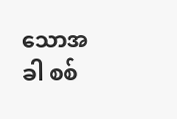သောအခါ စစ်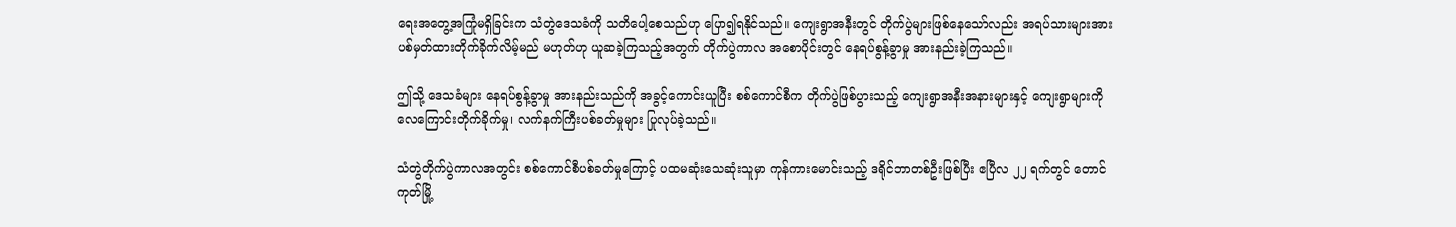ရေးအတွေ့အကြုံမရှိခြင်းက သံတွဲဒေသခံကို သတိပေါ့စေသည်ဟု ပြော၍ရနိုင်သည်။ ကျေးရွာအနီးတွင် တိုက်ပွဲများဖြစ်နေသော်လည်း အရပ်သားများအား ပစ်မှတ်ထားတိုက်ခိုက်လိမ့်မည် မဟုတ်ဟု ယူဆခဲ့ကြသည့်အတွက် တိုက်ပွဲကာလ အစောပိုင်းတွင် နေရပ်စွန့်ခွာမှု အားနည်းခဲ့ကြသည်။

ဤသို့ ဒေသခံများ နေရပ်စွန့်ခွာမှု အားနည်းသည်ကို အခွင့်ကောင်းယူပြီး စစ်ကောင်စီက တိုက်ပွဲဖြစ်ပွားသည့် ကျေးရွာအနီးအနားများနှင့် ကျေးရွာများကို လေကြောင်းတိုက်ခိုက်မှု၊ လက်နက်ကြီးပစ်ခတ်မှုများ ပြုလုပ်ခဲ့သည်။

သံတွဲတိုက်ပွဲကာလအတွင်း စစ်ကောင်စီပစ်ခတ်မှုကြောင့် ပထမဆုံးသေဆုံးသူမှာ ကုန်ကားမောင်းသည့် ဒရိုင်ဘာတစ်ဦးဖြစ်ပြီး ဧပြီလ ၂၂ ရက်တွင် တောင်ကုတ်မြို့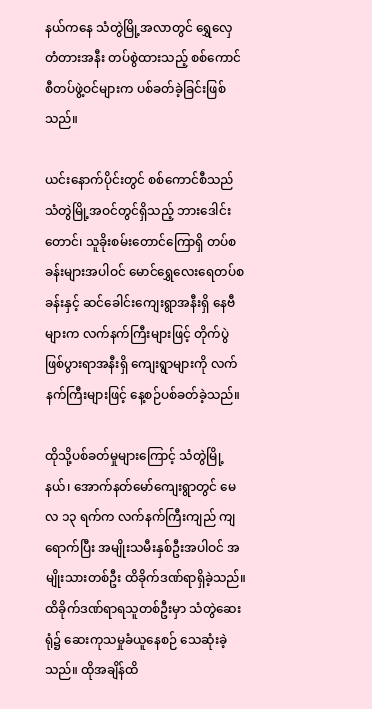နယ်ကနေ သံတွဲမြို့အလာတွင် ရွှေလှေတံတားအနီး တပ်စွဲထားသည့် စစ်ကောင်စီတပ်ဖွဲ့ဝင်များက ပစ်ခတ်ခဲ့ခြင်းဖြစ်သည်။

ယင်းနောက်ပိုင်းတွင် စစ်ကောင်စီသည် သံတွဲမြို့အဝင်တွင်ရှိသည့် ဘားဒေါင်းတောင်၊ သူခိုးစမ်းတောင်ကြောရှိ တပ်စခန်းများအပါဝင် မောင်ရွှေလေးရေတပ်စခန်းနှင့် ဆင်ခေါင်းကျေးရွာအနီးရှိ နေဗီများက လက်နက်ကြီးများဖြင့် တိုက်ပွဲဖြစ်ပွားရာအနီးရှိ ကျေးရွာများကို လက်နက်ကြီးများဖြင့် နေ့စဉ်ပစ်ခတ်ခဲ့သည်။

ထိုသို့ပစ်ခတ်မှုများကြောင့် သံတွဲမြို့နယ်၊ အောက်နတ်မော်ကျေးရွာတွင် မေလ ၁၃ ရက်က လက်နက်ကြီးကျည် ကျရောက်ပြီး အမျိုးသမီးနှစ်ဦးအပါဝင် အမျိုးသားတစ်ဦး ထိခိုက်ဒဏ်ရာရှိခဲ့သည်။ ထိခိုက်ဒဏ်ရာရသူတစ်ဦးမှာ သံတွဲဆေးရုံ၌ ဆေးကုသမှုခံယူနေစဉ် သေဆုံးခဲ့သည်။ ထိုအချိန်ထိ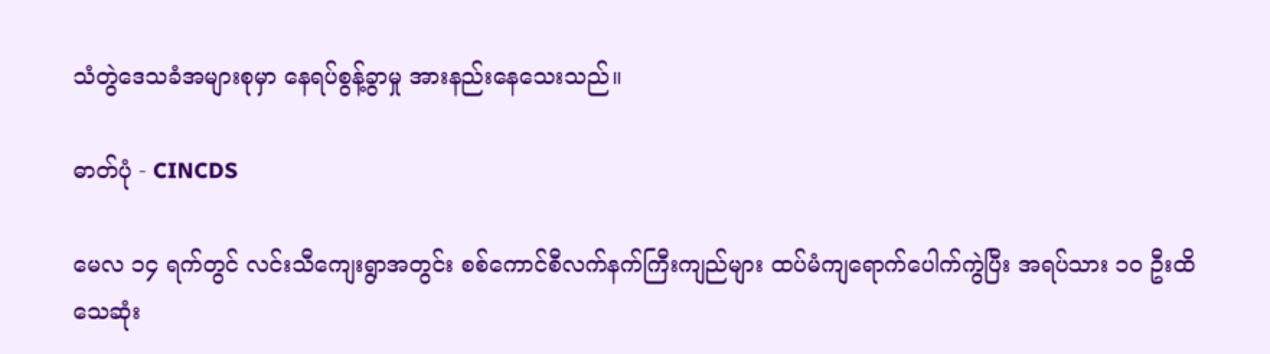သံတွဲဒေသခံအများစုမှာ နေရပ်စွန့်ခွာမှု အားနည်းနေသေးသည်။

ဓာတ်ပုံ - CINCDS

မေလ ၁၄ ရက်တွင် လင်းသီကျေးရွာအတွင်း စစ်ကောင်စီလက်နက်ကြီးကျည်များ ထပ်မံကျရောက်ပေါက်ကွဲပြီး အရပ်သား ၁၀ ဦးထိ သေဆုံး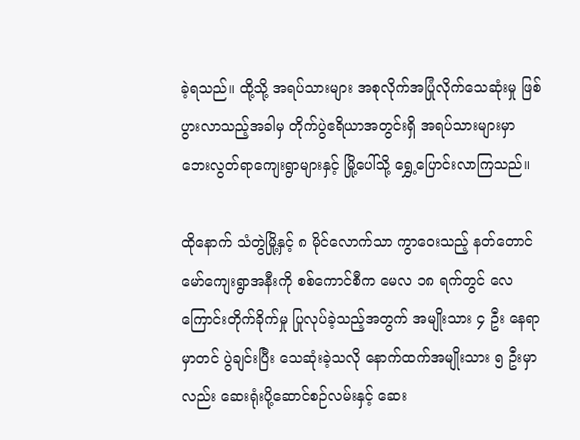ခဲ့ရသည်။ ထို့သို့ အရပ်သားများ အစုလိုက်အပြုံလိုက်သေဆုံးမှု ဖြစ်ပွားလာသည့်အခါမှ တိုက်ပွဲဧရိယာအတွင်းရှိ အရပ်သားများမှာ ဘေးလွတ်ရာကျေးရွာများနှင့် မြို့ပေါ်သို့ ရွှေ့ပြောင်းလာကြသည်။

ထိုနောက် သံတွဲမြို့နှင့် ၈ မိုင်လောက်သာ ကွာဝေးသည့် နတ်တောင်မော်ကျေးရွာအနီးကို စစ်ကောင်စီက မေလ ၁၈ ရက်တွင် လေကြောင်းတိုက်ခိုက်မှု ပြုလုပ်ခဲ့သည့်အတွက် အမျိုးသား ၄ ဦး နေရာမှာတင် ပွဲချင်းပြီး သေဆုံးခဲ့သလို နောက်ထက်အမျိုးသား ၅ ဦးမှာလည်း ဆေးရုံးပို့ဆောင်စဉ်လမ်းနှင့် ဆေး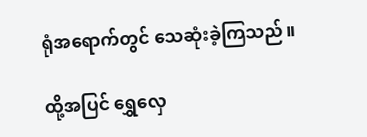ရုံအရောက်တွင် သေဆုံးခဲ့ကြသည်။

ထို့အပြင် ရွှေလှေ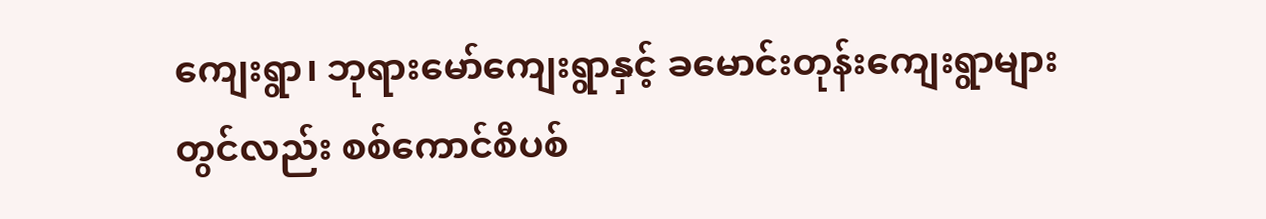ကျေးရွာ၊ ဘုရားမော်ကျေးရွာနှင့် ခမောင်းတုန်းကျေးရွာများတွင်လည်း စစ်ကောင်စီပစ်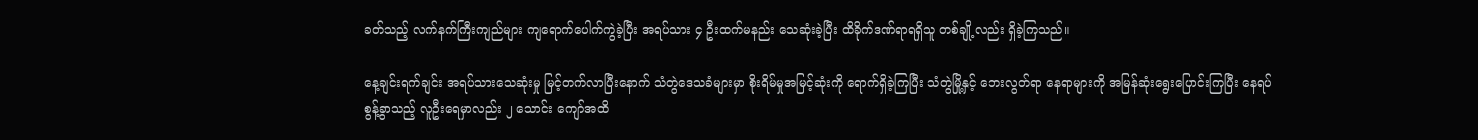ခတ်သည့် လက်နက်ကြီးကျည်များ ကျရောက်ပေါက်ကွဲခဲ့ပြီး အရပ်သား ၄ ဦးထက်မနည်း သေဆုံးခဲ့ပြီး ထိခိုက်ဒဏ်ရာရရှိသူ တစ်ချို့လည်း ရှိခဲ့ကြသည်။

နေ့ချင်းရက်ချင်း အရပ်သားသေဆုံးမှု မြင့်တက်လာပြီးနောက် သံတွဲဒေသခံများမှာ စိုးရိမ်မှုအမြင့်ဆုံးကို ရောက်ရှိခဲ့ကြပြီး သံတွဲမြို့နှင့် ဘေးလွတ်ရာ နေရာများကို အမြန်ဆုံးရွေးပြောင်းကြပြီး နေရပ်စွန့်ခွာသည့် လူဦးရေမှာလည်း ၂ သောင်း ကျော်အထိ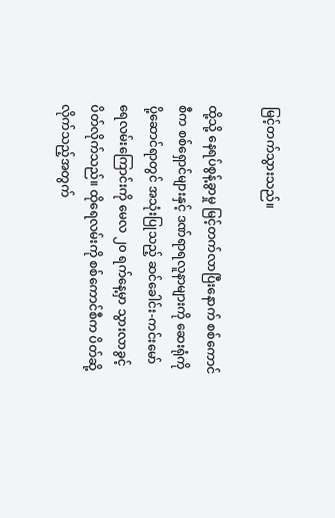မြင့်တက်သွားသည်။

ထို့သို့ နေရပ်စွန့်ခွာမှု မြင့်တက်လာပြီးနောက် စစ်ကောင်စီက စစ်ရှောင်များနှင့် ဒဏ်ရာရလူနာများကို ဆေးရုံကို ပို့ဆောင်ရာတွင် အသုံးပြုသည့် ဆင်ခေါင်း-ကင်းမော် ရေလမ်းကြောင်းကို မေလ ၂၀ ရက်နေ့မှာ သွားလာခွင့် ပိတ်လိုက်သည်။ ထိုရေလမ်းကို စစ်ကောင်စီက ပိတ်ဆို့လိုက်သည့်အတွက်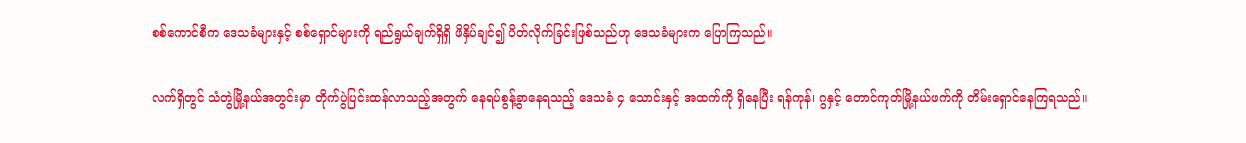စစ်ကောင်စီက ဒေသခံများနှင့် စစ်ရှောင်များကို ရည်ရွယ်ချက်ရှိရှိ ဖိနှိပ်ချင်၍ ပိတ်လိုက်ခြင်းဖြစ်သည်ဟု ဒေသခံများက ပြောကြသည်။

လက်ရှိတွင် သံတွဲမြို့နယ်အတွင်းမှာ တိုက်ပွဲပြင်းထန်လာသည့်အတွက် နေရပ်စွန့်ခွာနေရသည့် ဒေသခံ ၄ သောင်းနှင့် အထက်ကို ရှိနေပြီး ရန်ကုန်၊ ဂွနှင့် တောင်ကုတ်မြို့နယ်ဖက်ကို တိမ်းရှောင်နေကြရသည်။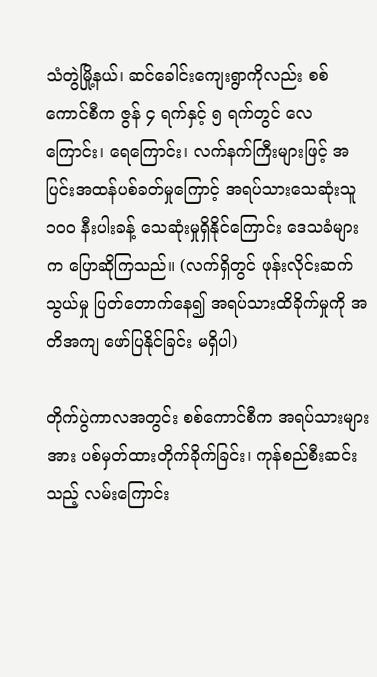သံတွဲမြို့နယ်၊ ဆင်ခေါင်းကျေးရွာကိုလည်း စစ်ကောင်စီက ဇွန် ၄ ရက်နှင့် ၅ ရက်တွင် လေကြောင်း၊ ရေကြောင်း၊ လက်နက်ကြီးများဖြင့် အပြင်းအထန်ပစ်ခတ်မှုကြောင့် အရပ်သားသေဆုံးသူ ၁၀၀ နီးပါးခန့် သေဆုံးမှုရှိနိုင်ကြောင်း ဒေသခံများက ပြောဆိုကြသည်။ (လက်ရှိတွင် ဖုန်းလိုင်းဆက်သွယ်မှု ပြတ်တောက်နေ၍ အရပ်သားထိခိုက်မှုကို အတိအကျ ဖော်ပြနိုင်ခြင်း မရှိပါ)

တိုက်ပွဲကာလအတွင်း စစ်ကောင်စီက အရပ်သားများအား ပစ်မှတ်ထားတိုက်ခိုက်ခြင်း၊ ကုန်စည်စီးဆင်းသည့် လမ်းကြောင်း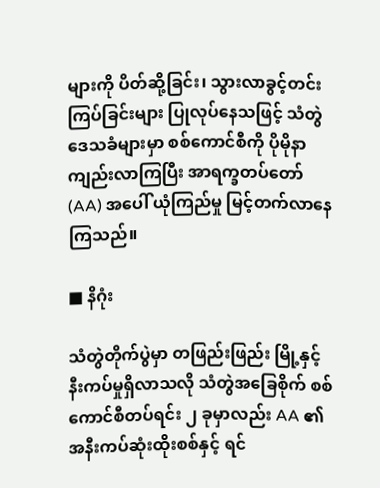များကို ပိတ်ဆို့ခြင်း၊ သွားလာခွင့်တင်းကြပ်ခြင်းများ ပြုလုပ်နေသဖြင့် သံတွဲဒေသခံများမှာ စစ်ကောင်စီကို ပိုမိုနာကျည်းလာကြပြီး အာရက္ခတပ်တော်(AA) အပေါ် ယုံကြည်မှု မြင့်တက်လာနေကြသည်။

■ နိဂုံး

သံတွဲတိုက်ပွဲမှာ တဖြည်းဖြည်း မြို့နှင့်နီးကပ်မှုရှိလာသလို သံတွဲအခြေစိုက် စစ်ကောင်စီတပ်ရင်း ၂ ခုမှာလည်း AA ၏ အနီးကပ်ဆုံးထိုးစစ်နှင့် ရင်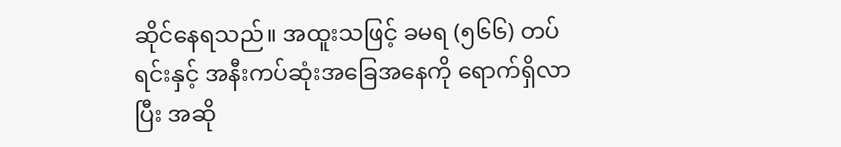ဆိုင်နေရသည်။ အထူးသဖြင့် ခမရ (၅၆၆) တပ်ရင်းနှင့် အနီးကပ်ဆုံးအခြေအနေကို ရောက်ရှိလာပြီး အဆို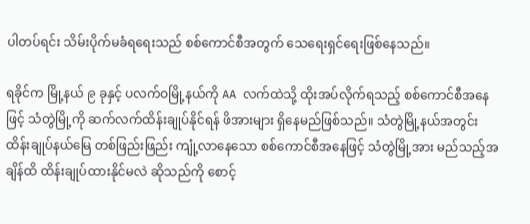ပါတပ်ရင်း သိမ်းပိုက်မခံရရေးသည် စစ်ကောင်စီအတွက် သေရေးရှင်ရေးဖြစ်နေသည်။

ရခိုင်က မြို့နယ် ၉ ခုနှင့် ပလက်ဝမြို့နယ်ကို AA လက်ထဲသို့ ထိုးအပ်လိုက်ရသည့် စစ်ကောင်စီအနေဖြင့် သံတွဲမြို့ကို ဆက်လက်ထိန်းချုပ်နိုင်ရန် ဖိအားများ ရှိနေမည်ဖြစ်သည်။ သံတွဲမြို့နယ်အတွင်း ထိန်းချုပ်နယ်မြေ တစ်ဖြည်းဖြည်း ကျုံ့လာနေသော စစ်ကောင်စီအနေဖြင့် သံတွဲမြို့အား မည်သည့်အချိန်ထိ ထိန်းချုပ်ထားနိုင်မလဲ ဆိုသည်ကို စောင့်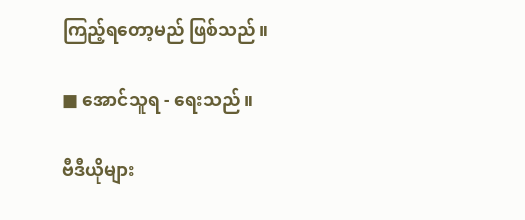ကြည့်ရတော့မည် ဖြစ်သည်။

■ အောင်သူရ - ရေးသည်။

ဗီဒီယိုများ